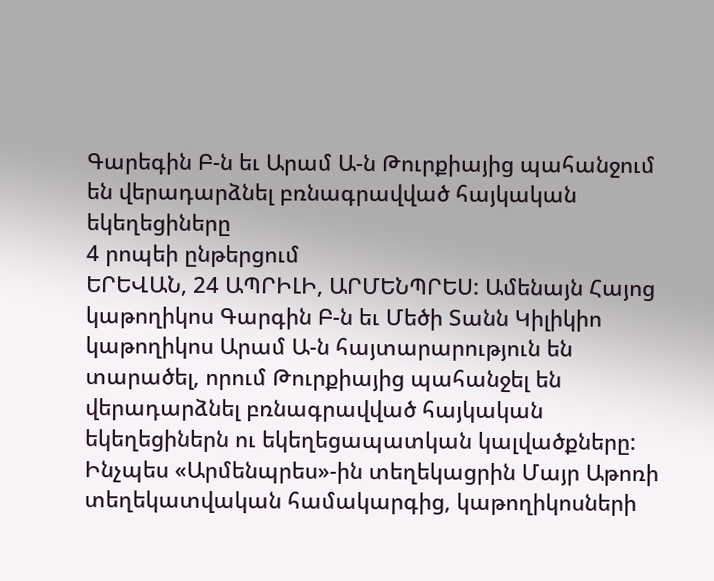Գարեգին Բ-ն եւ Արամ Ա-ն Թուրքիայից պահանջում են վերադարձնել բռնագրավված հայկական եկեղեցիները
4 րոպեի ընթերցում
ԵՐԵՎԱՆ, 24 ԱՊՐԻԼԻ, ԱՐՄԵՆՊՐԵՍ: Ամենայն Հայոց կաթողիկոս Գարգին Բ-ն եւ Մեծի Տանն Կիլիկիո կաթողիկոս Արամ Ա-ն հայտարարություն են տարածել, որում Թուրքիայից պահանջել են վերադարձնել բռնագրավված հայկական եկեղեցիներն ու եկեղեցապատկան կալվածքները: Ինչպես «Արմենպրես»-ին տեղեկացրին Մայր Աթոռի տեղեկատվական համակարգից, կաթողիկոսների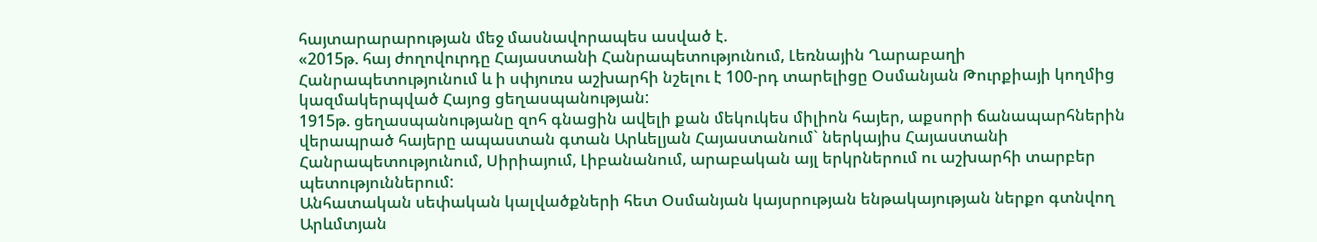հայտարարարության մեջ մասնավորապես ասված է.
«2015թ. հայ ժողովուրդը Հայաստանի Հանրապետությունում, Լեռնային Ղարաբաղի Հանրապետությունում և ի սփյուռս աշխարհի նշելու է 100-րդ տարելիցը Օսմանյան Թուրքիայի կողմից կազմակերպված Հայոց ցեղասպանության:
1915թ. ցեղասպանությանը զոհ գնացին ավելի քան մեկուկես միլիոն հայեր, աքսորի ճանապարհներին վերապրած հայերը ապաստան գտան Արևելյան Հայաստանում` ներկայիս Հայաստանի Հանրապետությունում, Սիրիայում, Լիբանանում, արաբական այլ երկրներում ու աշխարհի տարբեր պետություններում:
Անհատական սեփական կալվածքների հետ Օսմանյան կայսրության ենթակայության ներքո գտնվող Արևմտյան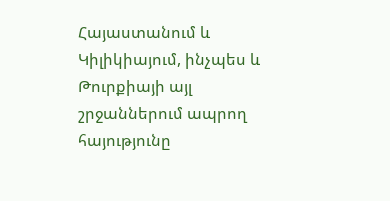Հայաստանում և Կիլիկիայում, ինչպես և Թուրքիայի այլ շրջաններում ապրող հայությունը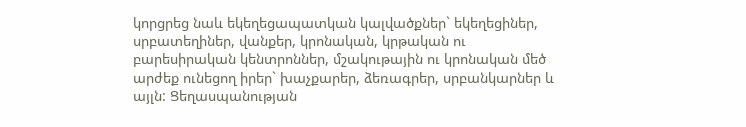կորցրեց նաև եկեղեցապատկան կալվածքներ` եկեղեցիներ, սրբատեղիներ, վանքեր, կրոնական, կրթական ու բարեսիրական կենտրոններ, մշակութային ու կրոնական մեծ արժեք ունեցող իրեր` խաչքարեր, ձեռագրեր, սրբանկարներ և այլն: Ցեղասպանության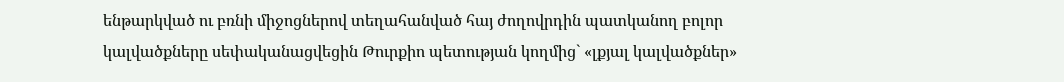ենթարկված ու բռնի միջոցներով տեղահանված հայ ժողովրդին պատկանող բոլոր կալվածքները սեփականացվեցին Թուրքիո պետության կողմից` «լքյալ կալվածքներ»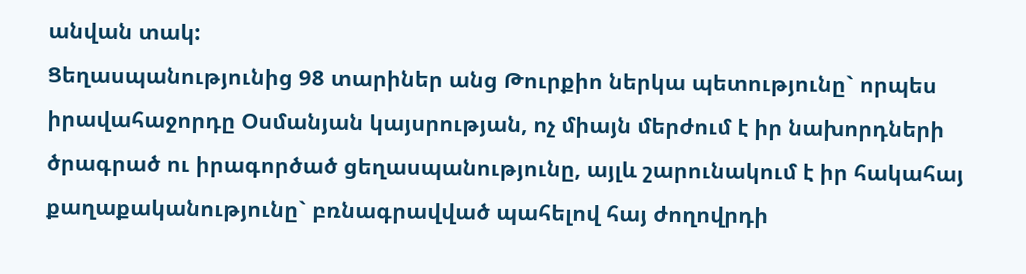անվան տակ:
Ցեղասպանությունից 98 տարիներ անց Թուրքիո ներկա պետությունը` որպես իրավահաջորդը Օսմանյան կայսրության, ոչ միայն մերժում է իր նախորդների ծրագրած ու իրագործած ցեղասպանությունը, այլև շարունակում է իր հակահայ քաղաքականությունը` բռնագրավված պահելով հայ ժողովրդի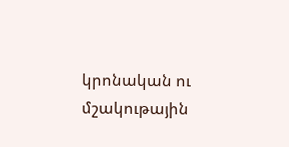կրոնական ու մշակութային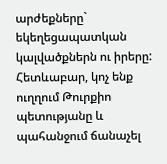արժեքները` եկեղեցապատկան կալվածքներն ու իրերը:
Հետևաբար, կոչ ենք ուղղում Թուրքիո պետությանը և պահանջում ճանաչել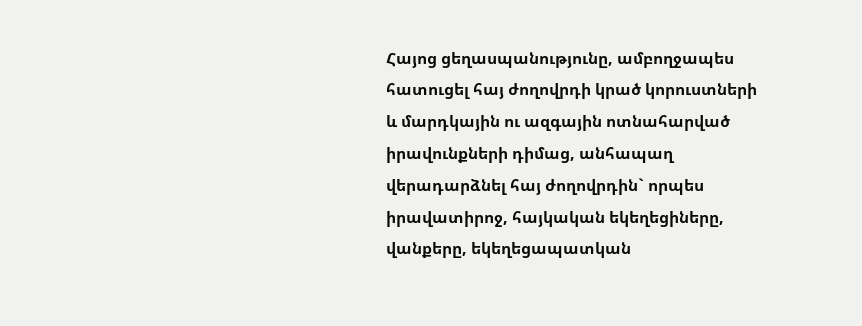Հայոց ցեղասպանությունը, ամբողջապես հատուցել հայ ժողովրդի կրած կորուստների և մարդկային ու ազգային ոտնահարված իրավունքների դիմաց, անհապաղ վերադարձնել հայ ժողովրդին` որպես իրավատիրոջ, հայկական եկեղեցիները, վանքերը, եկեղեցապատկան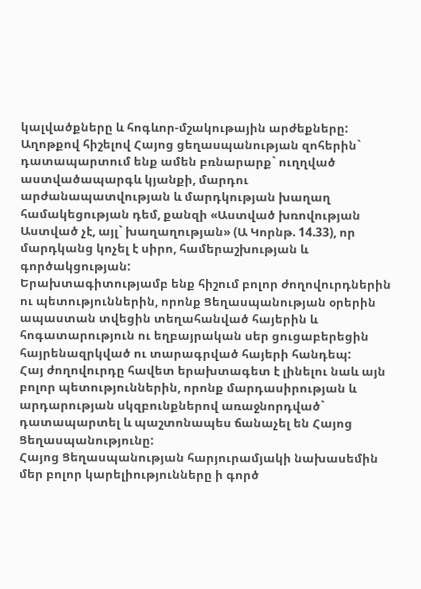կալվածքները և հոգևոր-մշակութային արժեքները:
Աղոթքով հիշելով Հայոց ցեղասպանության զոհերին` դատապարտում ենք ամեն բռնարարք` ուղղված աստվածապարգև կյանքի, մարդու արժանապատվության և մարդկության խաղաղ համակեցության դեմ, քանզի «Աստված խռովության Աստված չէ, այլ` խաղաղության» (Ա Կորնթ. 14.33), որ մարդկանց կոչել է սիրո, համերաշխության և գործակցության:
Երախտագիտությամբ ենք հիշում բոլոր ժողովուրդներին ու պետություններին, որոնք Ցեղասպանության օրերին ապաստան տվեցին տեղահանված հայերին և հոգատարություն ու եղբայրական սեր ցուցաբերեցին հայրենազրկված ու տարագրված հայերի հանդեպ:
Հայ ժողովուրդը հավետ երախտագետ է լինելու նաև այն բոլոր պետություններին, որոնք մարդասիրության և արդարության սկզբունքներով առաջնորդված` դատապարտել և պաշտոնապես ճանաչել են Հայոց Ցեղասպանությունը:
Հայոց Ցեղասպանության հարյուրամյակի նախասեմին մեր բոլոր կարելիությունները ի գործ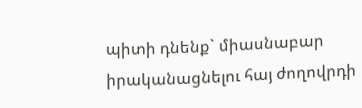պիտի դնենք` միասնաբար իրականացնելու հայ ժողովրդի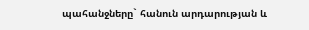պահանջները` հանուն արդարության և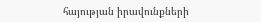հայության իրավունքների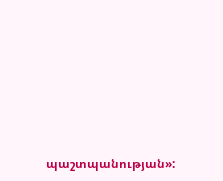պաշտպանության»: